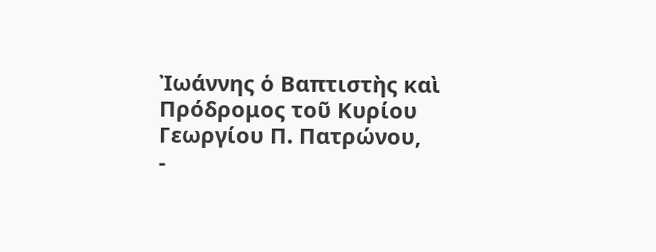Ἰωάννης ὁ Βαπτιστὴς καὶ Πρόδρομος τοῦ Κυρίου
Γεωργίου Π. Πατρώνου,
-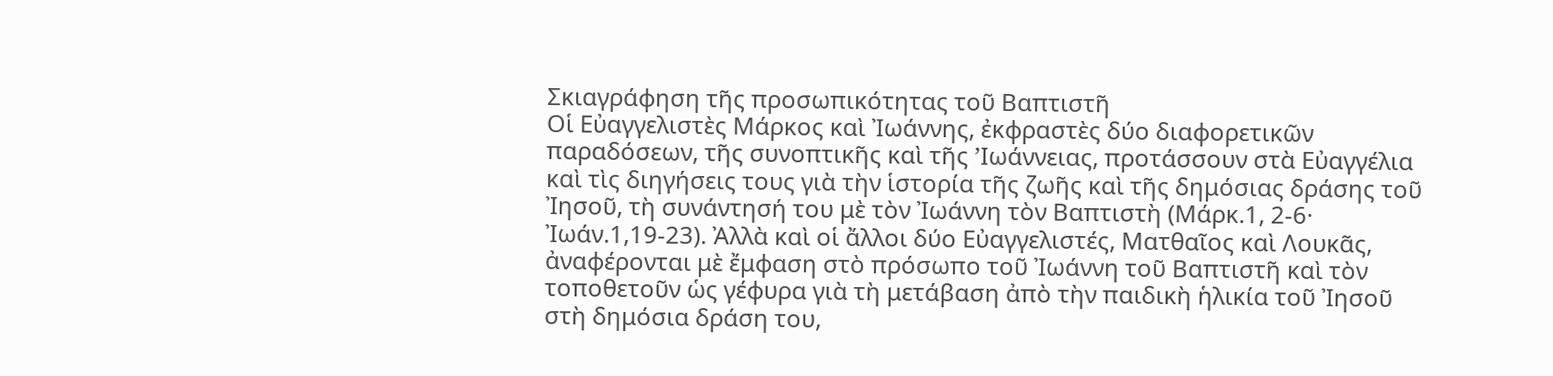Σκιαγράφηση τῆς προσωπικότητας τοῦ Βαπτιστῆ
Οἱ Εὐαγγελιστὲς Μάρκος καὶ Ἰωάννης, ἐκφραστὲς δύο διαφορετικῶν παραδόσεων, τῆς συνοπτικῆς καὶ τῆς ’Iωάννειας, προτάσσουν στὰ Εὐαγγέλια καὶ τὶς διηγήσεις τους γιὰ τὴν ἱστορία τῆς ζωῆς καὶ τῆς δημόσιας δράσης τοῦ Ἰησοῦ, τὴ συνάντησή του μὲ τὸν Ἰωάννη τὸν Βαπτιστὴ (Μάρκ.1, 2-6· Ἰωάν.1,19-23). Ἀλλὰ καὶ οἱ ἄλλοι δύο Εὐαγγελιστές, Ματθαῖος καὶ Λουκᾶς, ἀναφέρονται μὲ ἔμφαση στὸ πρόσωπο τοῦ Ἰωάννη τοῦ Βαπτιστῆ καὶ τὸν τοποθετοῦν ὡς γέφυρα γιὰ τὴ μετάβαση ἀπὸ τὴν παιδικὴ ἡλικία τοῦ Ἰησοῦ στὴ δημόσια δράση του,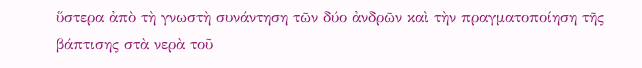ὕστερα ἀπὸ τὴ γνωστὴ συνάντηση τῶν δύο ἀνδρῶν καὶ τὴν πραγματοποίηση τῆς βάπτισης στὰ νερὰ τοῦ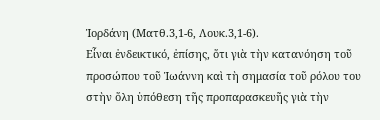Ἰορδάνη (Ματθ.3,1-6, Λουκ.3,1-6).
Εἶναι ἐνδεικτικό, ἐπίσης, ὅτι γιὰ τὴν κατανόηση τοῦ προσώπου τοῦ Ἰωάννη καὶ τὴ σημασία τοῦ ρόλου του στὴν ὅλη ὑπόθεση τῆς προπαρασκευῆς γιὰ τὴν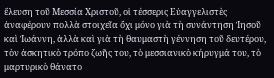ἔλευση τοῦ Μεσσία Χριστοῦ, οἱ τέσσερις Εὐαγγελιστὲς ἀναφέρουν πολλὰ στοιχεῖα ὄχι μόνο γιὰ τὴ συνάντηση Ἰησοῦ καὶ Ἰωάννη, ἀλλὰ καὶ γιὰ τὴ θαυμαστὴ γέννηση τοῦ δευτέρου, τὸν ἀσκητικὸ τρόπο ζωῆς του, τὸ μεσσιανικὸ κήρυγμά του, τὸ μαρτυρικὸ θάνατο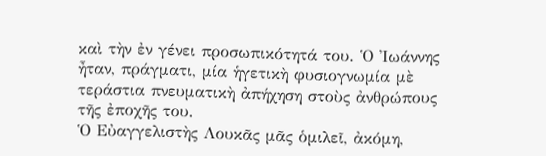καὶ τὴν ἐν γένει προσωπικότητά του. Ὁ Ἰωάννης ἦταν, πράγματι, μία ἡγετικὴ φυσιογνωμία μὲ τεράστια πνευματικὴ ἀπήχηση στοὺς ἀνθρώπους τῆς ἐποχῆς του.
Ὁ Εὐαγγελιστὴς Λουκᾶς μᾶς ὁμιλεῖ, ἀκόμη,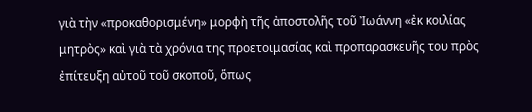γιὰ τὴν «προκαθορισμένη» μορφὴ τῆς ἀποστολῆς τοῦ Ἰωάννη «ἐκ κοιλίας μητρὸς» καὶ γιὰ τὰ χρόνια της προετοιμασίας καὶ προπαρασκευῆς του πρὸς ἐπίτευξη αὐτοῦ τοῦ σκοποῦ, ὅπως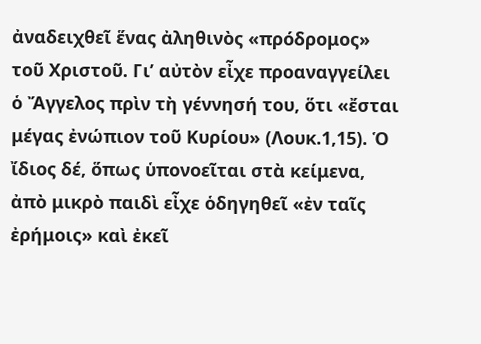ἀναδειχθεῖ ἕνας ἀληθινὸς «πρόδρομος» τοῦ Χριστοῦ. Γι’ αὐτὸν εἶχε προαναγγείλει ὁ Ἄγγελος πρὶν τὴ γέννησή του, ὅτι «ἔσται μέγας ἐνώπιον τοῦ Κυρίου» (Λουκ.1,15). Ὁ ἴδιος δέ, ὅπως ὑπονοεῖται στὰ κείμενα, ἀπὸ μικρὸ παιδὶ εἶχε ὁδηγηθεῖ «ἐν ταῖς ἐρήμοις» καὶ ἐκεῖ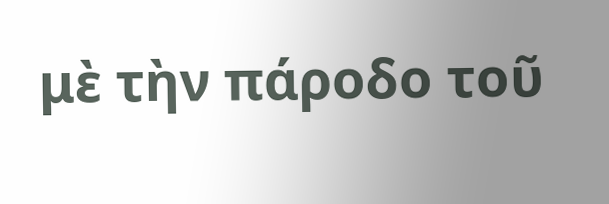μὲ τὴν πάροδο τοῦ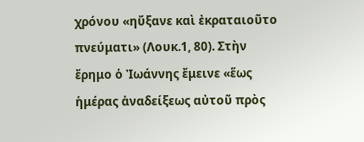χρόνου «ηὔξανε καὶ ἐκραταιοῦτο πνεύματι» (Λουκ.1, 80). Στὴν ἔρημο ὁ Ἰωάννης ἔμεινε «ἕως ἡμέρας ἀναδείξεως αὐτοῦ πρὸς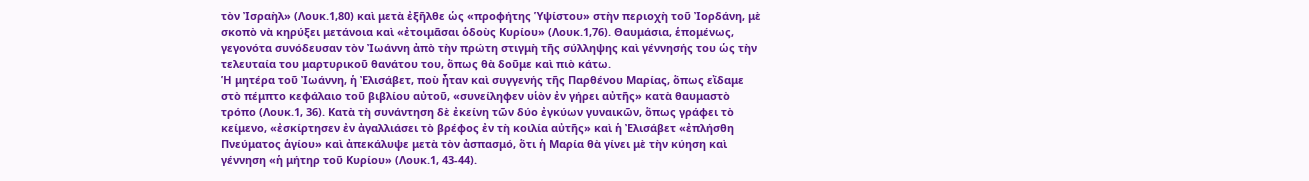τὸν Ἰσραὴλ» (Λουκ.1,80) καὶ μετὰ ἐξῆλθε ὡς «προφήτης Ὑψίστου» στὴν περιοχὴ τοῦ Ἰορδάνη, μὲ σκοπὸ νὰ κηρύξει μετάνοια καὶ «ἐτοιμᾶσαι ὁδοὺς Κυρίου» (Λουκ.1,76). Θαυμάσια, ἑπομένως, γεγονότα συνόδευσαν τὸν Ἰωάννη ἀπὸ τὴν πρώτη στιγμὴ τῆς σύλληψης καὶ γέννησής του ὡς τὴν τελευταία του μαρτυρικοῦ θανάτου του, ὅπως θὰ δοῦμε καὶ πιὸ κάτω.
Ἡ μητέρα τοῦ Ἰωάννη, ἡ Ἐλισάβετ, ποὺ ἦταν καὶ συγγενής τῆς Παρθένου Μαρίας, ὅπως εἴδαμε στὸ πέμπτο κεφάλαιο τοῦ βιβλίου αὐτοῦ, «συνείληφεν υἱὸν ἐν γήρει αὐτῆς» κατὰ θαυμαστὸ τρόπο (Λουκ.1, 36). Κατὰ τὴ συνάντηση δὲ ἐκείνη τῶν δύο ἐγκύων γυναικῶν, ὅπως γράφει τὸ κείμενο, «ἐσκίρτησεν ἐν ἀγαλλιάσει τὸ βρέφος ἐν τὴ κοιλία αὐτῆς» καὶ ἡ Ἐλισάβετ «ἐπλήσθη Πνεύματος ἁγίου» καὶ ἀπεκάλυψε μετὰ τὸν ἀσπασμό, ὅτι ἡ Μαρία θὰ γίνει μὲ τὴν κύηση καὶ γέννηση «ἡ μήτηρ τοῦ Κυρίου» (Λουκ.1, 43-44).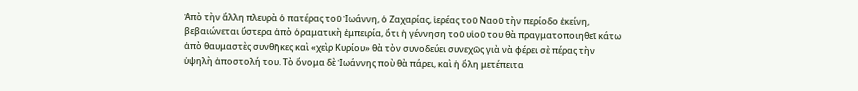Ἀπὸ τὴν ἄλλη πλευρὰ ὁ πατέρας τοῦ Ἰωάννη, ὁ Ζαχαρίας, ἱερέας τοῦ Ναοῦ τὴν περίοδο ἐκείνη, βεβαιώνεται ὕστερα ἀπὸ ὁραματικὴ ἐμπειρία, ὅτι ἡ γέννηση τοῦ υἱοῦ του θὰ πραγματοποιηθεῖ κάτω ἀπὸ θαυμαστὲς συνθῆκες καὶ «χεὶρ Κυρίου» θὰ τὸν συνοδεύει συνεχῶς γιὰ νὰ φέρει σὲ πέρας τὴν ὑψηλὴ ἀποστολή του. Τὸ ὄνομα δὲ Ἰωάννης ποὺ θὰ πάρει, καὶ ἡ ὅλη μετέπειτα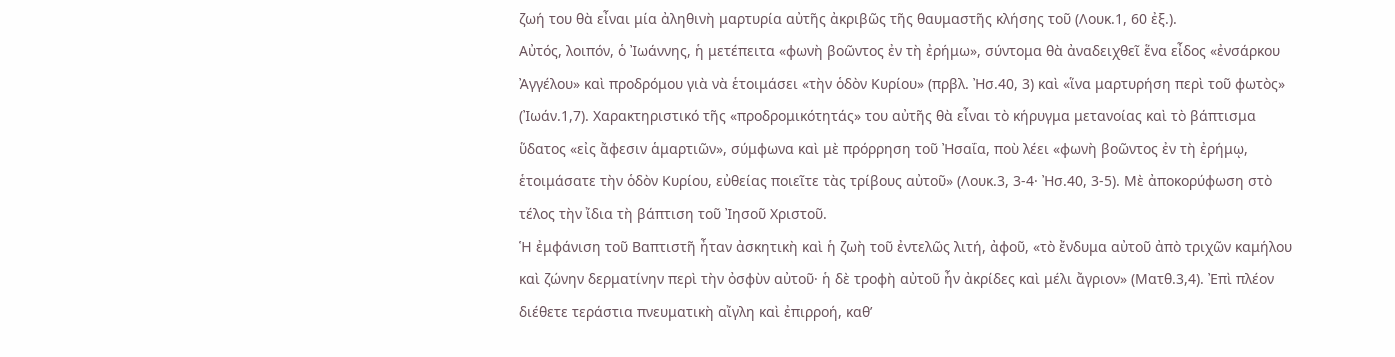ζωή του θὰ εἶναι μία ἀληθινὴ μαρτυρία αὐτῆς ἀκριβῶς τῆς θαυμαστῆς κλήσης τοῦ (Λουκ.1, 60 ἐξ.).
Αὐτός, λοιπόν, ὁ Ἰωάννης, ἡ μετέπειτα «φωνὴ βοῶντος ἐν τὴ ἐρήμω», σύντομα θὰ ἀναδειχθεῖ ἕνα εἶδος «ἐνσάρκου Ἀγγέλου» καὶ προδρόμου γιὰ νὰ ἑτοιμάσει «τὴν ὁδὸν Κυρίου» (πρβλ. Ἠσ.40, 3) καὶ «ἵνα μαρτυρήση περὶ τοῦ φωτὸς» (Ἰωάν.1,7). Χαρακτηριστικό τῆς «προδρομικότητάς» του αὐτῆς θὰ εἶναι τὸ κήρυγμα μετανοίας καὶ τὸ βάπτισμα ὕδατος «εἰς ἄφεσιν ἁμαρτιῶν», σύμφωνα καὶ μὲ πρόρρηση τοῦ Ἠσαΐα, ποὺ λέει «φωνὴ βοῶντος ἐν τὴ ἐρήμῳ, ἑτοιμάσατε τὴν ὁδὸν Κυρίου, εὐθείας ποιεῖτε τὰς τρίβους αὐτοῦ» (Λουκ.3, 3-4· Ἠσ.40, 3-5). Μὲ ἀποκορύφωση στὸ τέλος τὴν ἴδια τὴ βάπτιση τοῦ Ἰησοῦ Χριστοῦ.
Ἡ ἐμφάνιση τοῦ Βαπτιστῆ ἦταν ἀσκητικὴ καὶ ἡ ζωὴ τοῦ ἐντελῶς λιτή, ἀφοῦ, «τὸ ἔνδυμα αὐτοῦ ἀπὸ τριχῶν καμήλου καὶ ζώνην δερματίνην περὶ τὴν ὀσφὺν αὐτοῦ· ἡ δὲ τροφὴ αὐτοῦ ἦν ἀκρίδες καὶ μέλι ἄγριον» (Ματθ.3,4). Ἐπὶ πλέον διέθετε τεράστια πνευματικὴ αἴγλη καὶ ἐπιρροή, καθ’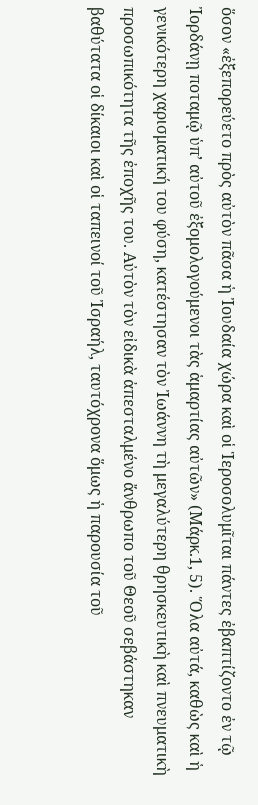ὅσον «ἐξεπορεύετο πρὸς αὐτὸν πᾶσα ἡ Ἰουδαία χώρα καὶ οἱ Ἱεροσολυμῖται πάντες ἐβαπτίζοντο ἐν τῷ Ἰορδάνῃ ποταμῷ ὑπ’ αὐτοῦ ἐξομολογούμενοι τὰς ἁμαρτίας αὐτῶν» (Μάρκ.1, 5). Ὅλα αὐτά, καθὼς καὶ ἡ γενικότερη χαρισματική του φύση, κατέστησαν τὸν Ἰωάννη τὴ μεγαλύτερη θρησκευτικὴ καὶ πνευματικὴ προσωπικότητα τῆς ἐποχῆς του. Αὐτὸν τὸν εἰδικὰ ἀπεσταλμένο ἄνθρωπο τοῦ Θεοῦ σεβάστηκαν βαθύτατα οἱ δίκαιοι καὶ οἱ ταπεινοί τοῦ Ἰσραήλ, ταυτόχρονα ὅμως ἡ παρουσία τοῦ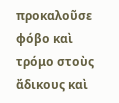προκαλοῦσε φόβο καὶ τρόμο στοὺς ἄδικους καὶ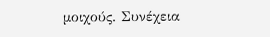μοιχούς. Συνέχεια